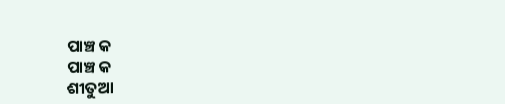ପାଞ୍ଚ କ
ପାଞ୍ଚ କ
ଶୀତୁଆ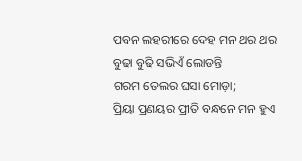ପବନ ଲହରୀରେ ଦେହ ମନ ଥର ଥର
ବୁଢା ବୁଢି ସଭିଏଁ ଲୋଡନ୍ତି
ଗରମ ତେଲର ଘସା ମୋଡ଼ା;
ପ୍ରିୟା ପ୍ରଣୟର ପ୍ରୀତି ବନ୍ଧନେ ମନ ହୁଏ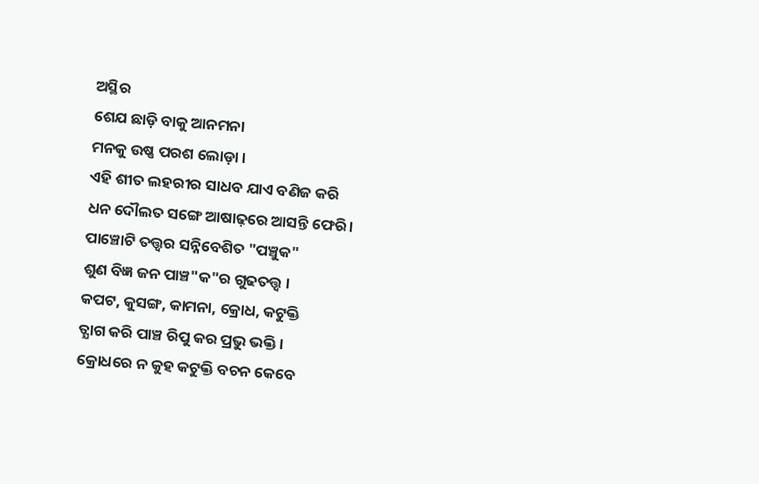ଅସ୍ଥିର
ଶେଯ ଛାଡ଼ି ବାକୁ ଆନମନା
ମନକୁ ଉଷ୍ଣ ପରଶ ଲୋଡ଼ା ।
ଏହି ଶୀତ ଲହରୀର ସାଧବ ଯାଏ ବଣିଜ କରି
ଧନ ଦୌଲତ ସଙ୍ଗେ ଆଷାଢ଼ରେ ଆସନ୍ତି ଫେରି।
ପାଞ୍ଚୋଟି ତତ୍ତ୍ୱର ସନ୍ନିବେଶିତ "ପଞ୍ଚୁକ"
ଶୁଣ ବିଜ୍ଞ ଜନ ପାଞ୍ଚ"କ"ର ଗୁଢତତ୍ତ୍ବ ।
କପଟ, କୁସଙ୍ଗ, କାମନା, କ୍ରୋଧ, କଟୁକ୍ତି
ତ୍ଯାଗ କରି ପାଞ୍ଚ ରିପୁ କର ପ୍ରଭୁ ଭକ୍ତି।
କ୍ରୋଧରେ ନ କୁହ କଟୁକ୍ତି ବଚନ କେବେ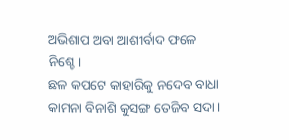ଅଭିଶାପ ଅବା ଆଶୀର୍ବାଦ ଫଳେ ନିଶ୍ଚେ।
ଛଳ କପଟେ କାହାରିକୁ ନଦେବ ବାଧା
କାମନା ବିନାଶି କୁସଙ୍ଗ ତେଜିବ ସଦା।